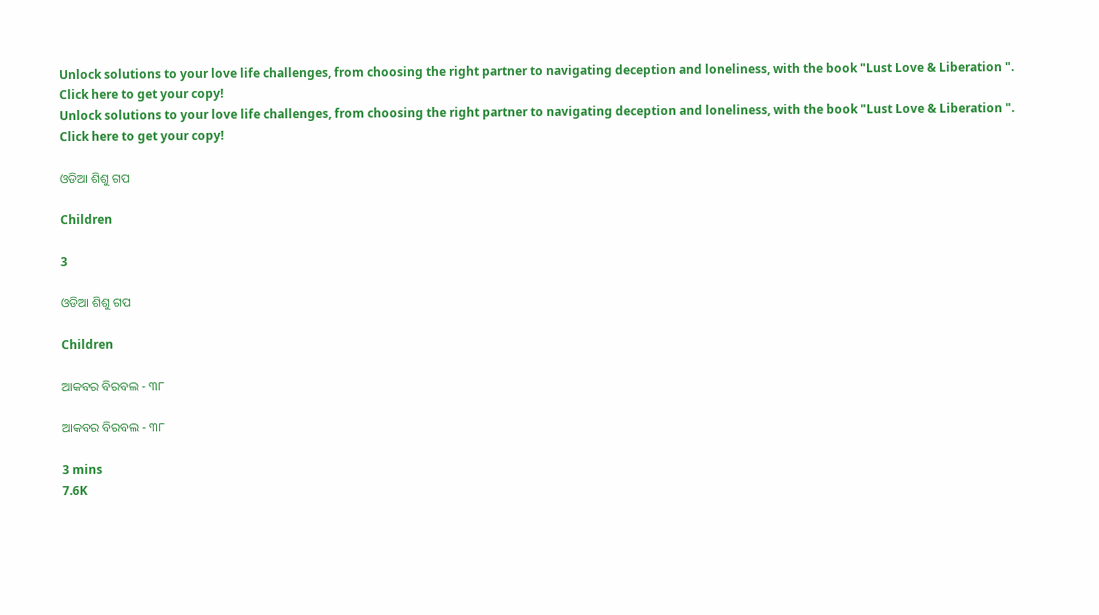Unlock solutions to your love life challenges, from choosing the right partner to navigating deception and loneliness, with the book "Lust Love & Liberation ". Click here to get your copy!
Unlock solutions to your love life challenges, from choosing the right partner to navigating deception and loneliness, with the book "Lust Love & Liberation ". Click here to get your copy!

ଓଡିଆ ଶିଶୁ ଗପ

Children

3

ଓଡିଆ ଶିଶୁ ଗପ

Children

ଆକବର ବିରବଲ - ୩୮

ଆକବର ବିରବଲ - ୩୮

3 mins
7.6K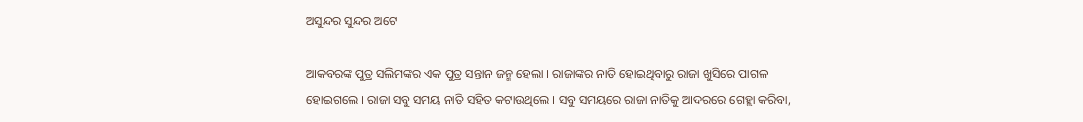ଅସୁନ୍ଦର ସୁନ୍ଦର ଅଟେ

ଆକବରଙ୍କ ପୁତ୍ର ସଲିମଙ୍କର ଏକ ପୁତ୍ର ସନ୍ତାନ ଜନ୍ମ ହେଲା । ରାଜାଙ୍କର ନାତି ହୋଇଥିବାରୁ ରାଜା ଖୁସିରେ ପାଗଳ ହୋଇଗଲେ । ରାଜା ସବୁ ସମୟ ନାତି ସହିତ କଟାଉଥିଲେ । ସବୁ ସମୟରେ ରାଜା ନାତିକୁ ଆଦରରେ ଗେହ୍ଲା କରିବା,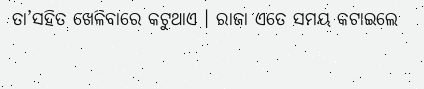ତା’ସହିତ ଖେଳିବାରେ କଟୁଥାଏ । ରାଜା ଏତେ ସମୟ କଟାଇଲେ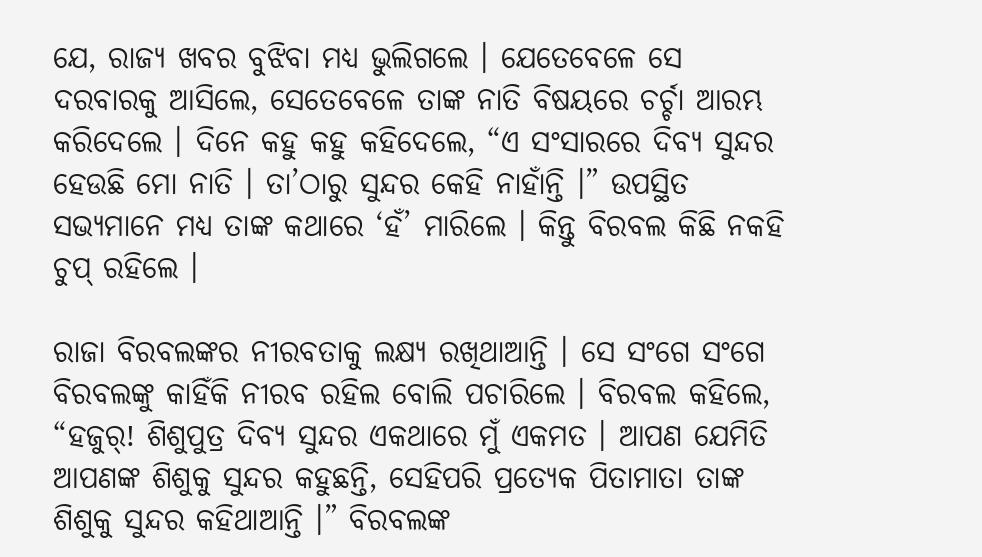ଯେ, ରାଜ୍ୟ ଖବର ବୁଝିବା ମଧ୍ୟ ଭୁଲିଗଲେ । ଯେତେବେଳେ ସେ ଦରବାରକୁ ଆସିଲେ, ସେତେବେଳେ ତାଙ୍କ ନାତି ବିଷୟରେ ଚର୍ଚ୍ଚା ଆରମ୍ଭ କରିଦେଲେ । ଦିନେ କହୁ କହୁ କହିଦେଲେ, “ଏ ସଂସାରରେ ଦିବ୍ୟ ସୁନ୍ଦର ହେଉଛି ମୋ ନାତି । ତା’ଠାରୁ ସୁନ୍ଦର କେହି ନାହାଁନ୍ତି ।” ଉପସ୍ଥିତ ସଭ୍ୟମାନେ ମଧ୍ୟ ତାଙ୍କ କଥାରେ ‘ହଁ’ ମାରିଲେ । କିନ୍ତୁ ବିରବଲ କିଛି ନକହି ଚୁପ୍ ରହିଲେ ।

ରାଜା ବିରବଲଙ୍କର ନୀରବତାକୁ ଲକ୍ଷ୍ୟ ରଖିଥାଆନ୍ତି । ସେ ସଂଗେ ସଂଗେ ବିରବଲଙ୍କୁ କାହିଁକି ନୀରବ ରହିଲ ବୋଲି ପଚାରିଲେ । ବିରବଲ କହିଲେ, “ହଜୁର୍! ଶିଶୁପୁତ୍ର ଦିବ୍ୟ ସୁନ୍ଦର ଏକଥାରେ ମୁଁ ଏକମତ । ଆପଣ ଯେମିତି ଆପଣଙ୍କ ଶିଶୁକୁ ସୁନ୍ଦର କହୁଛନ୍ତି, ସେହିପରି ପ୍ରତ୍ୟେକ ପିତାମାତା ତାଙ୍କ ଶିଶୁକୁ ସୁନ୍ଦର କହିଥାଆନ୍ତି ।” ବିରବଲଙ୍କ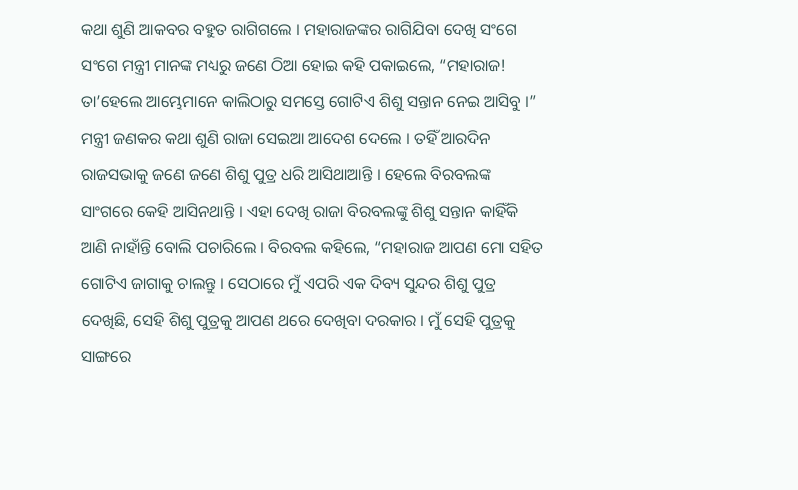କଥା ଶୁଣି ଆକବର ବହୁତ ରାଗିଗଲେ । ମହାରାଜଙ୍କର ରାଗିଯିବା ଦେଖି ସଂଗେ ସଂଗେ ମନ୍ତ୍ରୀ ମାନଙ୍କ ମଧ୍ୟରୁ ଜଣେ ଠିଆ ହୋଇ କହି ପକାଇଲେ, “ମହାରାଜ! ତା’ହେଲେ ଆମ୍ଭେମାନେ କାଲିଠାରୁ ସମସ୍ତେ ଗୋଟିଏ ଶିଶୁ ସନ୍ତାନ ନେଇ ଆସିବୁ ।” ମନ୍ତ୍ରୀ ଜଣକର କଥା ଶୁଣି ରାଜା ସେଇଆ ଆଦେଶ ଦେଲେ । ତହିଁ ଆରଦିନ ରାଜସଭାକୁ ଜଣେ ଜଣେ ଶିଶୁ ପୁତ୍ର ଧରି ଆସିଥାଆନ୍ତି । ହେଲେ ବିରବଲଙ୍କ ସାଂଗରେ କେହି ଆସିନଥାନ୍ତି । ଏହା ଦେଖି ରାଜା ବିରବଲଙ୍କୁ ଶିଶୁ ସନ୍ତାନ କାହିଁକି ଆଣି ନାହାଁନ୍ତି ବୋଲି ପଚାରିଲେ । ବିରବଲ କହିଲେ, “ମହାରାଜ ଆପଣ ମୋ ସହିତ ଗୋଟିଏ ଜାଗାକୁ ଚାଲନ୍ତୁ । ସେଠାରେ ମୁଁ ଏପରି ଏକ ଦିବ୍ୟ ସୁନ୍ଦର ଶିଶୁ ପୁତ୍ର ଦେଖିଛି, ସେହି ଶିଶୁ ପୁତ୍ରକୁ ଆପଣ ଥରେ ଦେଖିବା ଦରକାର । ମୁଁ ସେହି ପୁତ୍ରକୁ ସାଙ୍ଗରେ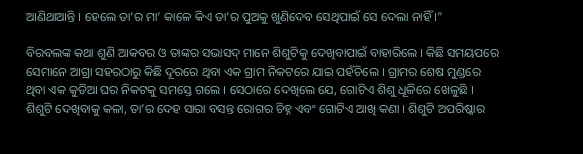ଆଣିଥାଆନ୍ତି । ହେଲେ ତା’ର ମା’ କାଳେ କିଏ ତା’ର ପୁଅକୁ ଖୁଣିଦେବ ସେଥିପାଇଁ ସେ ଦେଲା ନାହିଁ ।”

ବିରବଲଙ୍କ କଥା ଶୁଣି ଆକବର ଓ ତାଙ୍କର ସଭାସଦ୍ ମାନେ ଶିଶୁଟିକୁ ଦେଖିବାପାଇଁ ବାହାରିଲେ । କିଛି ସମୟପରେ ସେମାନେ ଆଗ୍ରା ସହରଠାରୁ କିଛି ଦୂରରେ ଥିବା ଏକ ଗ୍ରାମ ନିକଟରେ ଯାଇ ପହଁଚିଲେ । ଗ୍ରାମର ଶେଷ ମୁଣ୍ଡରେ ଥିବା ଏକ କୁଡିଆ ଘର ନିକଟକୁ ସମସ୍ତେ ଗଲେ । ସେଠାରେ ଦେଖିଲେ ଯେ, ଗୋଟିଏ ଶିଶୁ ଧୂଳିରେ ଖେଳୁଛି । ଶିଶୁଟି ଦେଖିବାକୁ କଳା, ତା’ର ଦେହ ସାରା ବସନ୍ତ ରୋଗର ଚିହ୍ନ ଏବଂ ଗୋଟିଏ ଆଖି କଣା । ଶିଶୁଟି ଅପରିଷ୍କାର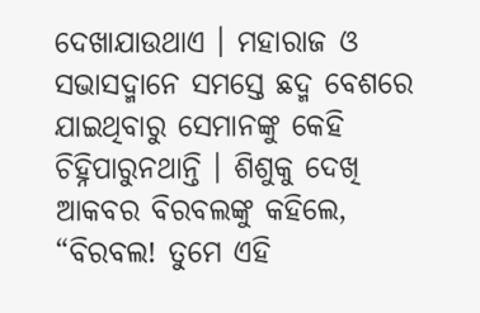ଦେଖାଯାଉଥାଏ । ମହାରାଜ ଓ ସଭାସଦ୍ମାନେ ସମସ୍ତେ ଛଦ୍ମ ବେଶରେ ଯାଇଥିବାରୁ ସେମାନଙ୍କୁ କେହି ଚିହ୍ନିପାରୁନଥାନ୍ତି । ଶିଶୁକୁ ଦେଖି ଆକବର ବିରବଲଙ୍କୁ କହିଲେ, “ବିରବଲ! ତୁମେ ଏହି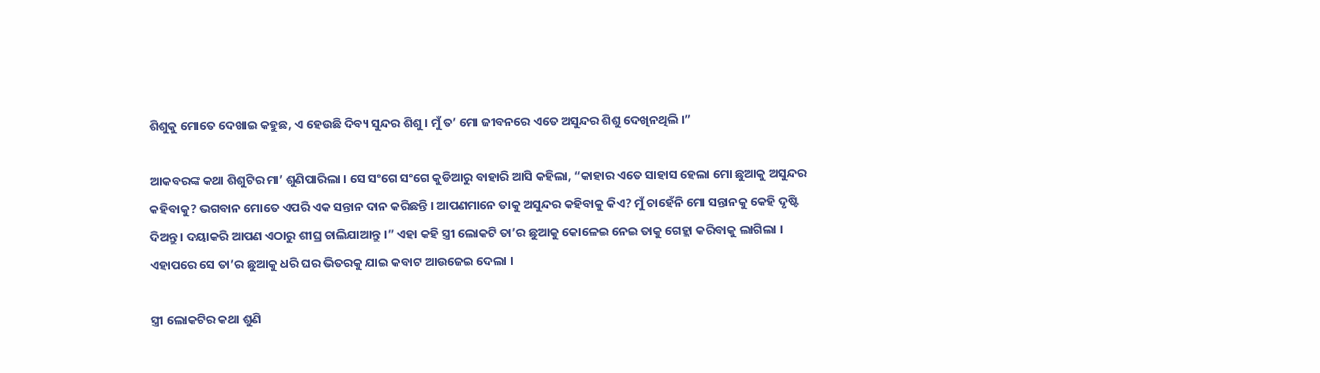ଶିଶୁକୁ ମୋତେ ଦେଖାଇ କହୁଛ, ଏ ହେଉଛି ଦିବ୍ୟ ସୁନ୍ଦର ଶିଶୁ । ମୁଁ ତ’ ମୋ ଜୀବନରେ ଏତେ ଅସୁନ୍ଦର ଶିଶୁ ଦେଖିନଥିଲି ।”

ଆକବରଙ୍କ କଥା ଶିଶୁଟିର ମା’ ଶୁଣିପାରିଲା । ସେ ସଂଗେ ସଂଗେ କୁଡିଆରୁ ବାହାରି ଆସି କହିଲା, “କାହାର ଏତେ ସାହାସ ହେଲା ମୋ ଛୁଆକୁ ଅସୁନ୍ଦର କହିବାକୁ? ଭଗବାନ ମୋତେ ଏପରି ଏକ ସନ୍ତାନ ଦାନ କରିଛନ୍ତି । ଆପଣମାନେ ତାକୁ ଅସୁନ୍ଦର କହିବାକୁ କିଏ? ମୁଁ ଚାହେଁନି ମୋ ସନ୍ତାନକୁ କେହି ଦୃଷ୍ଟି ଦିଅନ୍ତୁ । ଦୟାକରି ଆପଣ ଏଠାରୁ ଶୀଘ୍ର ଚାଲିଯାଆନ୍ତୁ ।” ଏହା କହି ସ୍ତ୍ରୀ ଲୋକଟି ତା’ର ଛୁଆକୁ କୋଳେଇ ନେଇ ତାକୁ ଗେହ୍ଲା କରିବାକୁ ଲାଗିଲା । ଏହାପରେ ସେ ତା’ର ଛୁଆକୁ ଧରି ଘର ଭିତରକୁ ଯାଇ କବାଟ ଆଉଜେଇ ଦେଲା ।

ସ୍ତ୍ରୀ ଲୋକଟିର କଥା ଶୁଣି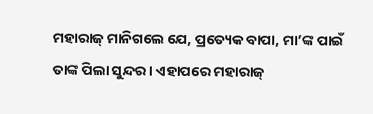ମହାରାଜ୍ ମାନିଗଲେ ଯେ, ପ୍ରତ୍ୟେକ ବାପା, ମା’ଙ୍କ ପାଇଁ ତାଙ୍କ ପିଲା ସୁନ୍ଦର । ଏହାପରେ ମହାରାଜ୍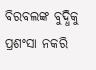ବିରବଲଙ୍କ ବୁଦ୍ଧିକୁ ପ୍ରଶଂସା ନକରି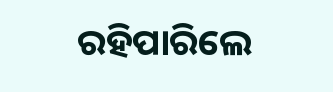ରହିପାରିଲେ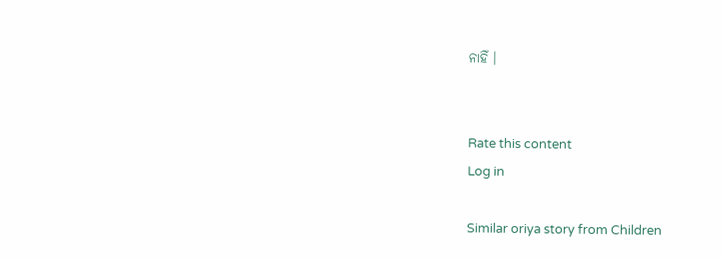ନାହିଁ ।


Rate this content
Log in

Similar oriya story from Children